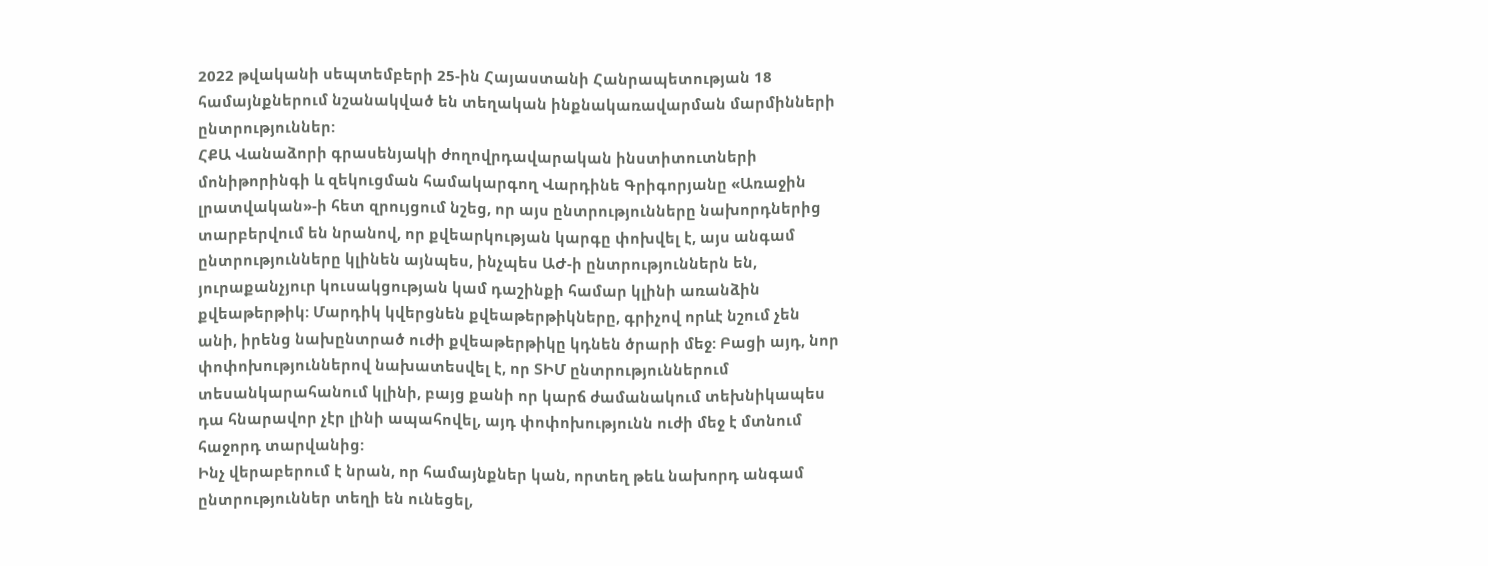2022 թվականի սեպտեմբերի 25-ին Հայաստանի Հանրապետության 18 համայնքներում նշանակված են տեղական ինքնակառավարման մարմինների ընտրություններ:
ՀՔԱ Վանաձորի գրասենյակի ժողովրդավարական ինստիտուտների մոնիթորինգի և զեկուցման համակարգող Վարդինե Գրիգորյանը «Առաջին լրատվական»-ի հետ զրույցում նշեց, որ այս ընտրությունները նախորդներից տարբերվում են նրանով, որ քվեարկության կարգը փոխվել է, այս անգամ ընտրությունները կլինեն այնպես, ինչպես ԱԺ-ի ընտրություններն են, յուրաքանչյուր կուսակցության կամ դաշինքի համար կլինի առանձին քվեաթերթիկ: Մարդիկ կվերցնեն քվեաթերթիկները, գրիչով որևէ նշում չեն անի, իրենց նախընտրած ուժի քվեաթերթիկը կդնեն ծրարի մեջ: Բացի այդ, նոր փոփոխություններով նախատեսվել է, որ ՏԻՄ ընտրություններում տեսանկարահանում կլինի, բայց քանի որ կարճ ժամանակում տեխնիկապես դա հնարավոր չէր լինի ապահովել, այդ փոփոխությունն ուժի մեջ է մտնում հաջորդ տարվանից:
Ինչ վերաբերում է նրան, որ համայնքներ կան, որտեղ թեև նախորդ անգամ ընտրություններ տեղի են ունեցել,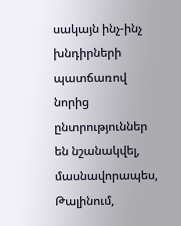սակայն ինչ-ինչ խնդիրների պատճառով նորից ընտրություններ են նշանակվել, մասնավորապես, Թալինում,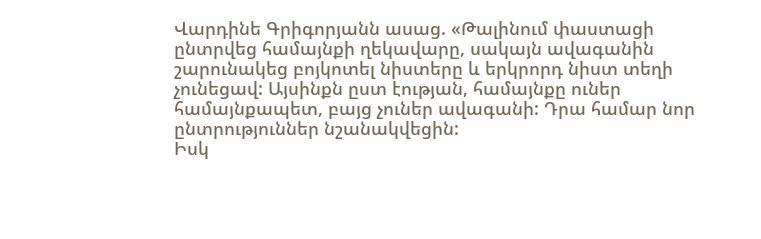Վարդինե Գրիգորյանն ասաց. «Թալինում փաստացի ընտրվեց համայնքի ղեկավարը, սակայն ավագանին շարունակեց բոյկոտել նիստերը և երկրորդ նիստ տեղի չունեցավ: Այսինքն ըստ էության, համայնքը ուներ համայնքապետ, բայց չուներ ավագանի: Դրա համար նոր ընտրություններ նշանակվեցին:
Իսկ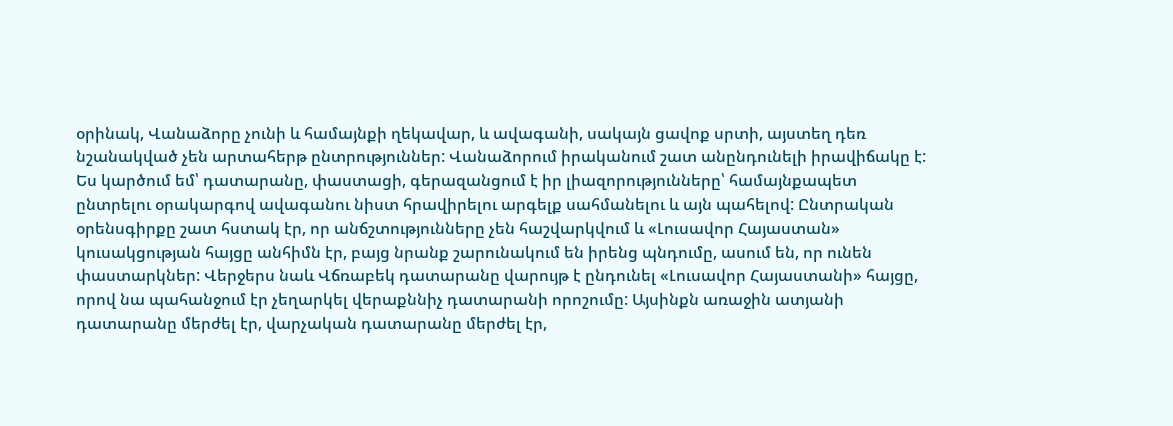օրինակ, Վանաձորը չունի և համայնքի ղեկավար, և ավագանի, սակայն ցավոք սրտի, այստեղ դեռ նշանակված չեն արտահերթ ընտրություններ: Վանաձորում իրականում շատ անընդունելի իրավիճակը է: Ես կարծում եմ՝ դատարանը, փաստացի, գերազանցում է իր լիազորությունները՝ համայնքապետ ընտրելու օրակարգով ավագանու նիստ հրավիրելու արգելք սահմանելու և այն պահելով: Ընտրական օրենսգիրքը շատ հստակ էր, որ անճշտությունները չեն հաշվարկվում և «Լուսավոր Հայաստան» կուսակցության հայցը անհիմն էր, բայց նրանք շարունակում են իրենց պնդումը, ասում են, որ ունեն փաստարկներ: Վերջերս նաև Վճռաբեկ դատարանը վարույթ է ընդունել «Լուսավոր Հայաստանի» հայցը, որով նա պահանջում էր չեղարկել վերաքննիչ դատարանի որոշումը: Այսինքն առաջին ատյանի դատարանը մերժել էր, վարչական դատարանը մերժել էր,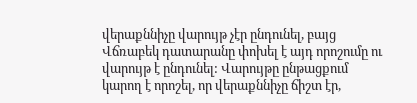վերաքննիչը վարույթ չէր ընդունել, բայց Վճռաբեկ դատարանը փոխել է այդ որոշումը ու վարույթ է ընդունել: Վարույթը ընթացքում կարող է որոշել, որ վերաքննիչը ճիշտ էր,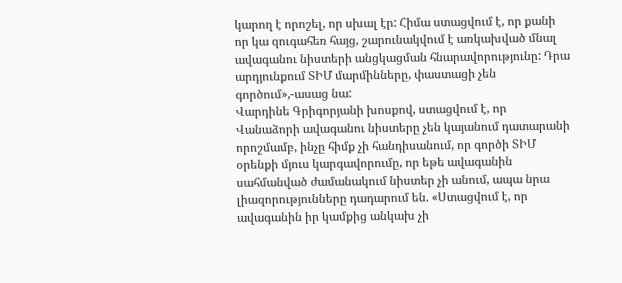կարող է որոշել, որ սխալ էր: Հիմա ստացվում է, որ քանի որ կա զուգահեռ հայց, շարունակվում է առկախված մնալ ավագանու նիստերի անցկացման հնարավորությունը: Դրա արդյունքում ՏԻՄ մարմինները, փաստացի չեն գործում»,-ասաց նա:
Վարդինե Գրիգորյանի խոսքով, ստացվում է, որ Վանաձորի ավագանու նիստերը չեն կայանում դատարանի որոշմամբ, ինչը հիմք չի հանդիսանում, որ գործի ՏԻՄ օրենքի մյուս կարգավորումը, որ եթե ավագանին սահմանված ժամանակում նիստեր չի անում, ապա նրա լիազորությունները դադարում են. «Ստացվում է, որ ավագանին իր կամքից անկախ չի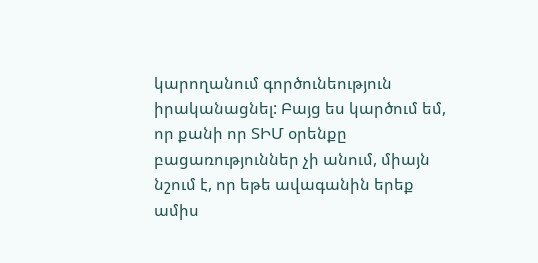կարողանում գործունեություն իրականացնել: Բայց ես կարծում եմ, որ քանի որ ՏԻՄ օրենքը բացառություններ չի անում, միայն նշում է, որ եթե ավագանին երեք ամիս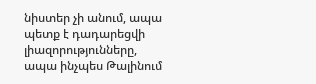նիստեր չի անում, ապա պետք է դադարեցվի լիազորությունները, ապա ինչպես Թալինում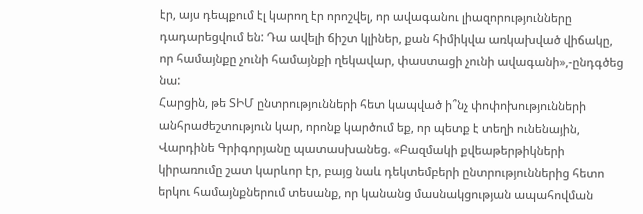էր, այս դեպքում էլ կարող էր որոշվել, որ ավագանու լիազորությունները դադարեցվում են: Դա ավելի ճիշտ կլիներ, քան հիմիկվա առկախված վիճակը, որ համայնքը չունի համայնքի ղեկավար, փաստացի չունի ավագանի»,-ընդգծեց նա:
Հարցին, թե ՏԻՄ ընտրությունների հետ կապված ի՞նչ փոփոխությունների անհրաժեշտություն կար, որոնք կարծում եք, որ պետք է տեղի ունենային, Վարդինե Գրիգորյանը պատասխանեց. «Բազմակի քվեաթերթիկների կիրառումը շատ կարևոր էր, բայց նաև դեկտեմբերի ընտրություններից հետո երկու համայնքներում տեսանք, որ կանանց մասնակցության ապահովման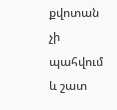քվոտան չի պահվում և շատ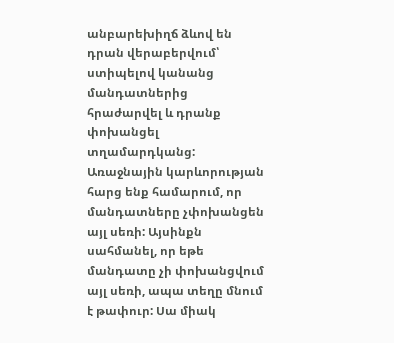անբարեխիղճ ձևով են դրան վերաբերվում՝ ստիպելով կանանց մանդատներից հրաժարվել և դրանք փոխանցել տղամարդկանց:
Առաջնային կարևորության հարց ենք համարում, որ մանդատները չփոխանցեն այլ սեռի: Այսինքն սահմանել, որ եթե մանդատը չի փոխանցվում այլ սեռի, ապա տեղը մնում է թափուր: Սա միակ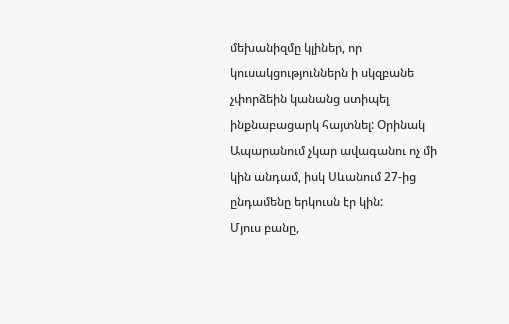մեխանիզմը կլիներ, որ կուսակցություններն ի սկզբանե չփորձեին կանանց ստիպել ինքնաբացարկ հայտնել: Օրինակ Ապարանում չկար ավագանու ոչ մի կին անդամ, իսկ Սևանում 27-ից ընդամենը երկուսն էր կին:
Մյուս բանը,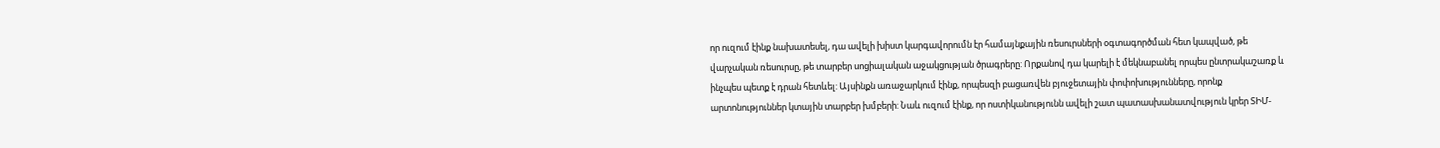որ ուզում էինք նախատեսել, դա ավելի խիստ կարգավորումն էր համայնքային ռեսուրսների օգտագործման հետ կապված, թե վարչական ռեսուրսը, թե տարբեր սոցիալական աջակցության ծրագրերը: Որքանով դա կարելի է մեկնաբանել որպես ընտրակաշառք և ինչպես պետք է դրան հետևել: Այսինքն առաջարկում էինք, որպեսզի բացառվեն բյուջետային փոփոխությունները, որոնք արտոնություններ կտային տարբեր խմբերի: Նաև ուզում էինք, որ ոստիկանությունն ավելի շատ պատասխանատվություն կրեր ՏԻՄ-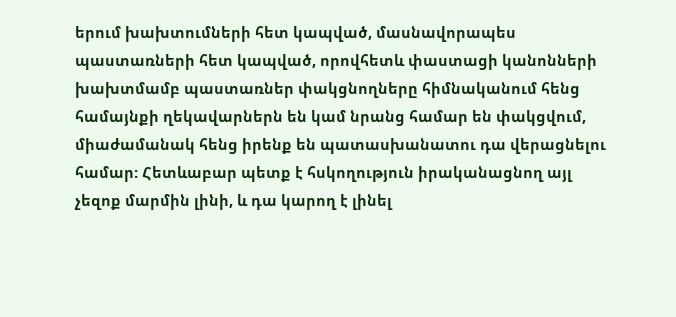երում խախտումների հետ կապված, մասնավորապես պաստառների հետ կապված, որովհետև փաստացի կանոնների խախտմամբ պաստառներ փակցնողները հիմնականում հենց համայնքի ղեկավարներն են կամ նրանց համար են փակցվում, միաժամանակ հենց իրենք են պատասխանատու դա վերացնելու համար: Հետևաբար պետք է հսկողություն իրականացնող այլ չեզոք մարմին լինի, և դա կարող է լինել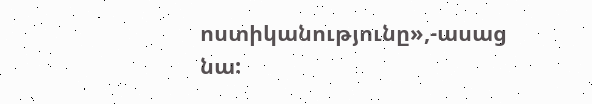ոստիկանությունը»,-ասաց նա: